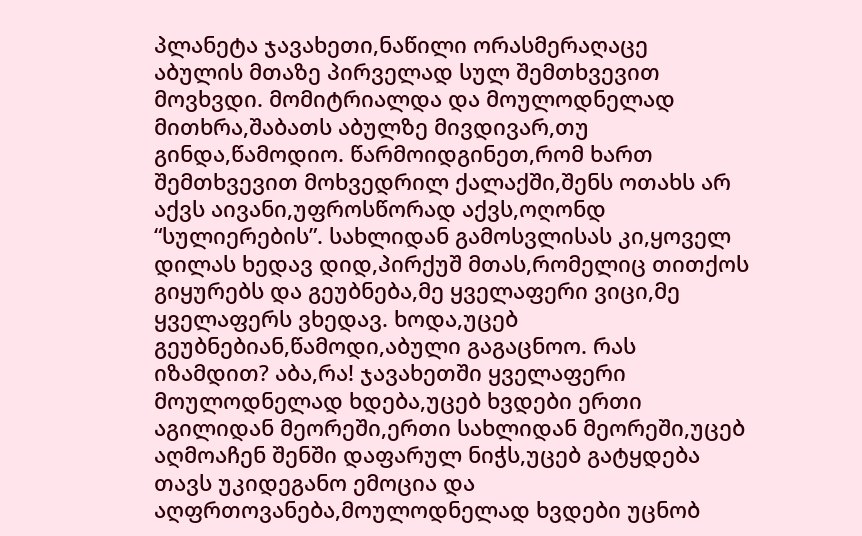პლანეტა ჯავახეთი,ნაწილი ორასმერაღაცე
აბულის მთაზე პირველად სულ შემთხვევით მოვხვდი. მომიტრიალდა და მოულოდნელად მითხრა,შაბათს აბულზე მივდივარ,თუ გინდა,წამოდიო. წარმოიდგინეთ,რომ ხართ შემთხვევით მოხვედრილ ქალაქში,შენს ოთახს არ აქვს აივანი,უფროსწორად აქვს,ოღონდ “სულიერების”. სახლიდან გამოსვლისას კი,ყოველ დილას ხედავ დიდ,პირქუშ მთას,რომელიც თითქოს გიყურებს და გეუბნება,მე ყველაფერი ვიცი,მე ყველაფერს ვხედავ. ხოდა,უცებ გეუბნებიან,წამოდი,აბული გაგაცნოო. რას იზამდით? აბა,რა! ჯავახეთში ყველაფერი მოულოდნელად ხდება,უცებ ხვდები ერთი აგილიდან მეორეში,ერთი სახლიდან მეორეში,უცებ აღმოაჩენ შენში დაფარულ ნიჭს,უცებ გატყდება თავს უკიდეგანო ემოცია და აღფრთოვანება,მოულოდნელად ხვდები უცნობ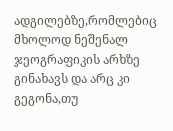ადგილებზე,რომლებიც მხოლოდ ნეშენალ ჯეოგრაფიკის არხზე გინახავს და არც კი გეგონა,თუ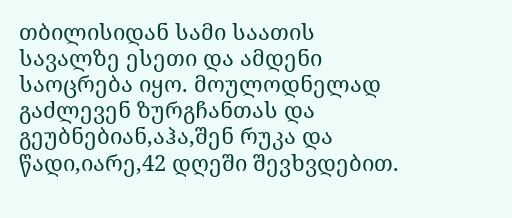თბილისიდან სამი საათის სავალზე ესეთი და ამდენი საოცრება იყო. მოულოდნელად გაძლევენ ზურგჩანთას და გეუბნებიან,აჰა,შენ რუკა და წადი,იარე,42 დღეში შევხვდებით.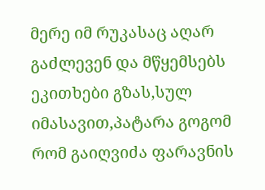მერე იმ რუკასაც აღარ გაძლევენ და მწყემსებს ეკითხები გზას,სულ იმასავით,პატარა გოგომ რომ გაიღვიძა ფარავნის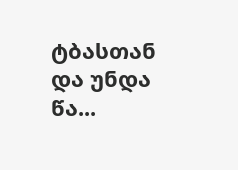ტბასთან და უნდა წა...